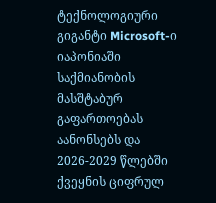ტექნოლოგიური გიგანტი Microsoft-ი იაპონიაში საქმიანობის მასშტაბურ გაფართოებას აანონსებს და 2026-2029 წლებში ქვეყნის ციფრულ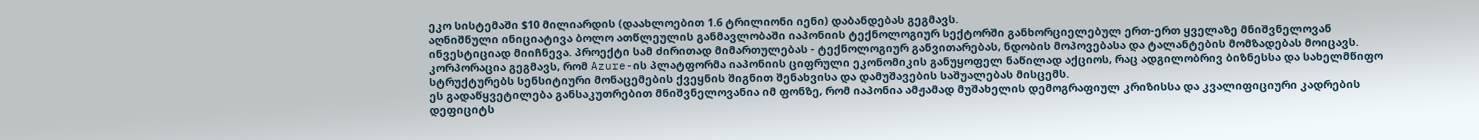ეკო სისტემაში $10 მილიარდის (დაახლოებით 1.6 ტრილიონი იენი) დაბანდებას გეგმავს.
აღნიშნული ინიციატივა ბოლო ათწლეულის განმავლობაში იაპონიის ტექნოლოგიურ სექტორში განხორციელებულ ერთ-ერთ ყველაზე მნიშვნელოვან ინვესტიციად მიიჩნევა. პროექტი სამ ძირითად მიმართულებას - ტექნოლოგიურ განვითარებას, ნდობის მოპოვებასა და ტალანტების მომზადებას მოიცავს. კორპორაცია გეგმავს, რომ Azure-ის პლატფორმა იაპონიის ციფრული ეკონომიკის განუყოფელ ნაწილად აქციოს, რაც ადგილობრივ ბიზნესსა და სახელმწიფო სტრუქტურებს სენსიტიური მონაცემების ქვეყნის შიგნით შენახვისა და დამუშავების საშუალებას მისცემს.
ეს გადაწყვეტილება განსაკუთრებით მნიშვნელოვანია იმ ფონზე, რომ იაპონია ამჟამად მუშახელის დემოგრაფიულ კრიზისსა და კვალიფიციური კადრების დეფიციტს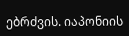ებრძვის. იაპონიის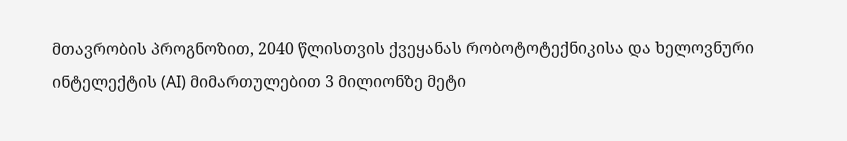მთავრობის პროგნოზით, 2040 წლისთვის ქვეყანას რობოტოტექნიკისა და ხელოვნური ინტელექტის (AI) მიმართულებით 3 მილიონზე მეტი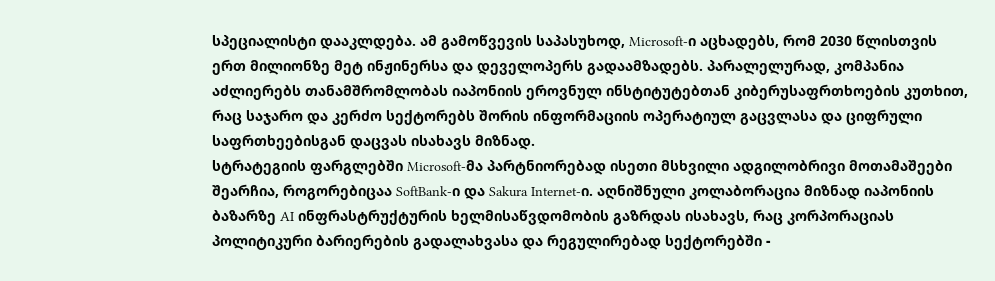სპეციალისტი დააკლდება. ამ გამოწვევის საპასუხოდ, Microsoft-ი აცხადებს, რომ 2030 წლისთვის ერთ მილიონზე მეტ ინჟინერსა და დეველოპერს გადაამზადებს. პარალელურად, კომპანია აძლიერებს თანამშრომლობას იაპონიის ეროვნულ ინსტიტუტებთან კიბერუსაფრთხოების კუთხით, რაც საჯარო და კერძო სექტორებს შორის ინფორმაციის ოპერატიულ გაცვლასა და ციფრული საფრთხეებისგან დაცვას ისახავს მიზნად.
სტრატეგიის ფარგლებში Microsoft-მა პარტნიორებად ისეთი მსხვილი ადგილობრივი მოთამაშეები შეარჩია, როგორებიცაა SoftBank-ი და Sakura Internet-ი. აღნიშნული კოლაბორაცია მიზნად იაპონიის ბაზარზე AI ინფრასტრუქტურის ხელმისაწვდომობის გაზრდას ისახავს, რაც კორპორაციას პოლიტიკური ბარიერების გადალახვასა და რეგულირებად სექტორებში -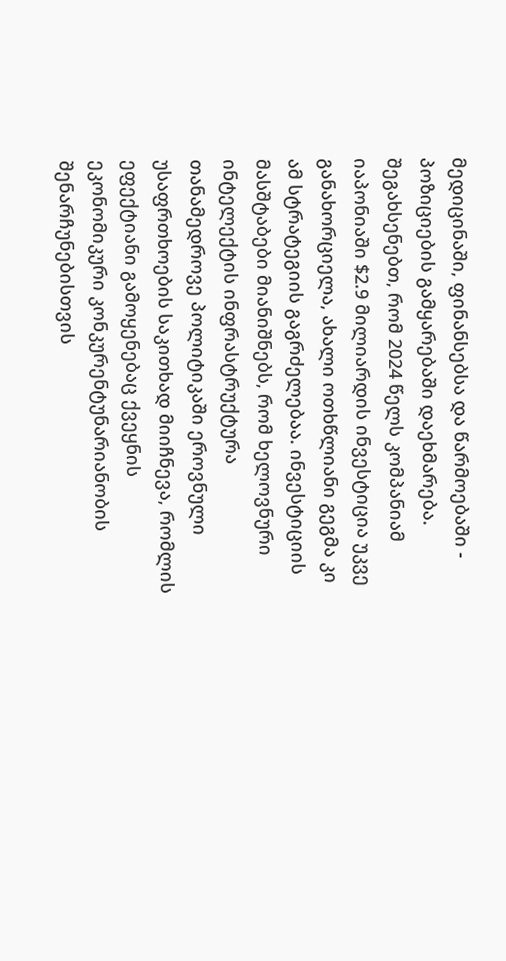მედიცინაში, ფინანსებსა და წარმოებაში - პოზიციების გამყარებაში დაეხმარება. შეგახსენებთ, რომ 2024 წელს კომპანიამ იაპონიაში $2.9 მილიარდის ინვესტიცია უკვე განახორციელა, ახალი ოთხწლიანი გეგმა კი ამ სტრატეგიის გაგრძელებაა. ინვესტიციის მასშტაბები მიანიშნებს, რომ ხელოვნური ინტელექტის ინფრასტრუქტურა თანამედროვე პოლიტიკაში ეროვნული უსაფრთხოების საკითხად მიიჩნევა, რომლის ეფექტიანი გამოყენებაც ქვეყნის ეკონომიკური კონკურენტუნარიანობის შენარჩუნებისთვის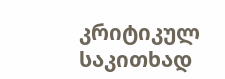კრიტიკულ საკითხად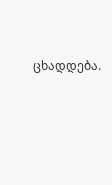ცხადდება.